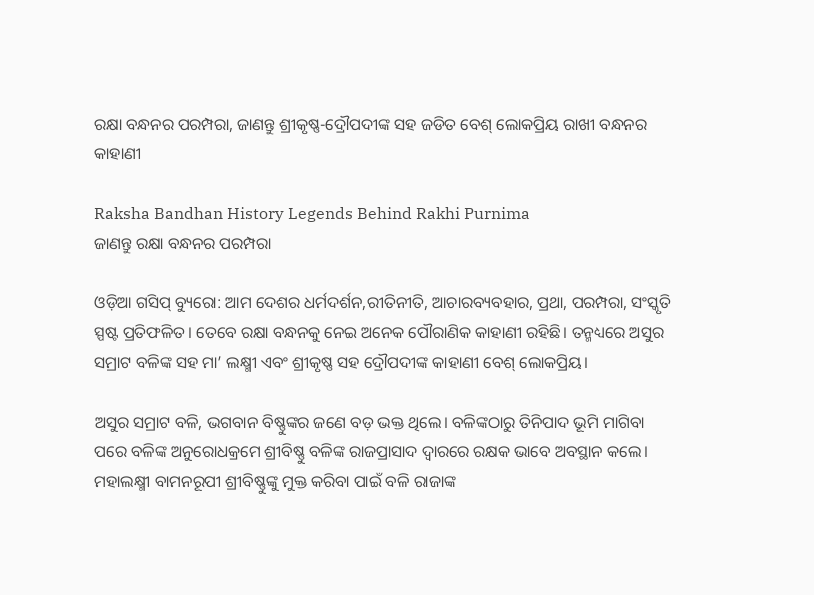ରକ୍ଷା ବନ୍ଧନର ପରମ୍ପରା, ଜାଣନ୍ତୁ ଶ୍ରୀକୃଷ୍ଣ-ଦ୍ରୌପଦୀଙ୍କ ସହ ଜଡିତ ବେଶ୍ ଲୋକପ୍ରିୟ ରାଖୀ ବନ୍ଧନର କାହାଣୀ

Raksha Bandhan History Legends Behind Rakhi Purnima
ଜାଣନ୍ତୁ ରକ୍ଷା ବନ୍ଧନର ପରମ୍ପରା

ଓଡ଼ିଆ ଗସିପ୍ ବ୍ୟୁରୋ: ଆମ ଦେଶର ଧର୍ମଦର୍ଶନ,ରୀତିନୀତି, ଆଚାରବ୍ୟବହାର, ପ୍ରଥା, ପରମ୍ପରା, ସଂସ୍କୃତି ସ୍ପଷ୍ଟ ପ୍ରତିଫଳିତ। ତେବେ ରକ୍ଷା ବନ୍ଧନକୁ ନେଇ ଅନେକ ପୌରାଣିକ କାହାଣୀ ରହିଛି। ତନ୍ମଧ୍ୟରେ ଅସୁର ସମ୍ରାଟ ବଳିଙ୍କ ସହ ମା’ ଲକ୍ଷ୍ମୀ ଏବଂ ଶ୍ରୀକୃଷ୍ଣ ସହ ଦ୍ରୌପଦୀଙ୍କ କାହାଣୀ ବେଶ୍ ଲୋକପ୍ରିୟ।

ଅସୁର ସମ୍ରାଟ ବଳି, ଭଗବାନ ବିଷ୍ଣୁଙ୍କର ଜଣେ ବଡ଼ ଭକ୍ତ ଥିଲେ। ବଳିଙ୍କଠାରୁ ତିନିପାଦ ଭୂମି ମାଗିବା ପରେ ବଳିଙ୍କ ଅନୁରୋଧକ୍ରମେ ଶ୍ରୀବିଷ୍ଣୁ ବଳିଙ୍କ ରାଜପ୍ରାସାଦ ଦ୍ବାରରେ ରକ୍ଷକ ଭାବେ ଅବସ୍ଥାନ କଲେ। ମହାଲକ୍ଷ୍ମୀ ବାମନରୂପୀ ଶ୍ରୀବିଷ୍ଣୁଙ୍କୁ ମୁକ୍ତ କରିବା ପାଇଁ ବଳି ରାଜାଙ୍କ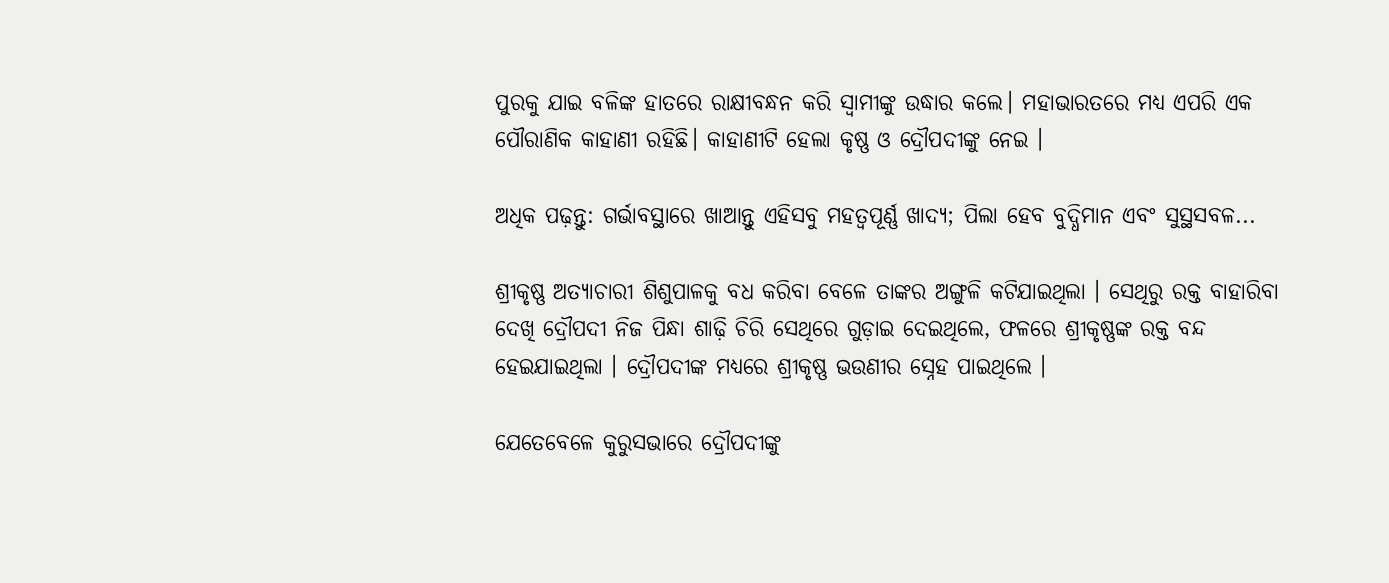ପୁରକୁ ଯାଇ ବଳିଙ୍କ ହାତରେ ରାକ୍ଷୀବନ୍ଧନ କରି ସ୍ବାମୀଙ୍କୁ ଉଦ୍ଧାର କଲେ। ମହାଭାରତରେ ମଧ୍ୟ ଏପରି ଏକ ପୌରାଣିକ କାହାଣୀ ରହିଛି। କାହାଣୀଟି ହେଲା କୃଷ୍ଣ ଓ ଦ୍ରୌପଦୀଙ୍କୁ ନେଇ ।

ଅଧିକ ପଢ଼ନ୍ତୁ: ଗର୍ଭାବସ୍ଥାରେ ଖାଆନ୍ତୁ ଏହିସବୁ ମହତ୍ଵପୂର୍ଣ୍ଣ ଖାଦ୍ୟ; ପିଲା ହେବ ବୁଦ୍ଧିମାନ ଏବଂ ସୁସ୍ଥସବଳ...

ଶ୍ରୀକୃଷ୍ଣ ଅତ୍ୟାଚାରୀ ଶିଶୁପାଳକୁ ବଧ କରିବା ବେଳେ ତାଙ୍କର ଅଙ୍ଗୁଳି କଟିଯାଇଥିଲା । ସେଥିରୁ ରକ୍ତ ବାହାରିବା ଦେଖି ଦ୍ରୌପଦୀ ନିଜ ପିନ୍ଧା ଶାଢ଼ି ଚିରି ସେଥିରେ ଗୁଡ଼ାଇ ଦେଇଥିଲେ, ଫଳରେ ଶ୍ରୀକୃଷ୍ଣଙ୍କ ରକ୍ତ ବନ୍ଦ ହେଇଯାଇଥିଲା । ଦ୍ରୌପଦୀଙ୍କ ମଧ୍ୟରେ ଶ୍ରୀକୃଷ୍ଣ ଭଉଣୀର ସ୍ନେହ ପାଇଥିଲେ ।

ଯେତେବେଳେ କୁରୁସଭାରେ ଦ୍ରୌପଦୀଙ୍କୁ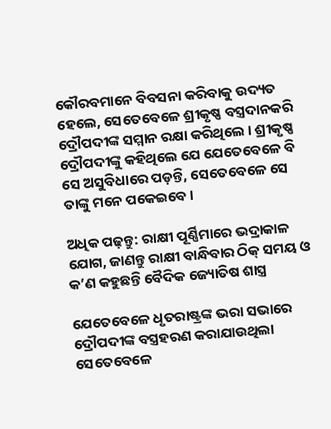କୌରବମାନେ ବିବସନା କରିବାକୁ ଉଦ୍ୟତ ହେଲେ, ସେତେବେଳେ ଶ୍ରୀକୃଷ୍ଣ ବସ୍ତ୍ରଦାନକରି ଦ୍ରୌପଦୀଙ୍କ ସମ୍ମାନ ରକ୍ଷା କରିଥିଲେ । ଶ୍ରୀକୃଷ୍ଣ ଦ୍ରୌପଦୀଙ୍କୁ କହିଥିଲେ ଯେ ଯେତେବେଳେ ବି ସେ ଅସୁବିଧାରେ ପଡ଼ନ୍ତି, ସେତେବେଳେ ସେ ତାଙ୍କୁ ମନେ ପକେଇବେ।

ଅଧିକ ପଢ଼ନ୍ତୁ: ରାକ୍ଷୀ ପୂର୍ଣ୍ଣିମାରେ ଭଦ୍ରାକାଳ ଯୋଗ, ଜାଣନ୍ତୁ ରାକ୍ଷୀ ବାନ୍ଧିବାର ଠିକ୍ ସମୟ ଓ କ’ଣ କହୁଛନ୍ତି ବୈଦିକ ଜ୍ୟୋତିଷ ଶାସ୍ତ୍ର

ଯେତେବେଳେ ଧୃତରାଷ୍ଟ୍ରଙ୍କ ଭରା ସଭାରେ ଦ୍ରୌପଦୀଙ୍କ ବସ୍ତ୍ରହରଣ କରାଯାଉଥିଲା ସେତେବେଳେ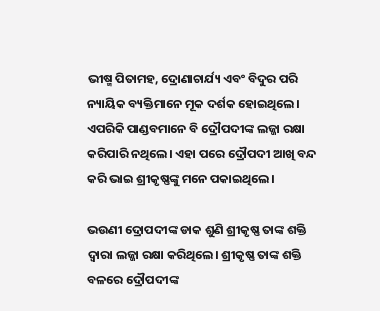ଭୀଷ୍ମ ପିତାମହ, ଦ୍ରୋଣାଚାର୍ଯ୍ୟ ଏବଂ ବିଦୁର ପରି ନ୍ୟାୟିକ ବ୍ୟକ୍ତିମାନେ ମୂକ ଦର୍ଶକ ହୋଇଥିଲେ। ଏପରିକି ପାଣ୍ଡବମାନେ ବି ଦ୍ରୌପଦୀଙ୍କ ଲଜ୍ଜା ରକ୍ଷା କରିପାରି ନଥିଲେ। ଏହା ପରେ ଦ୍ରୌପଦୀ ଆଖି ବନ୍ଦ କରି ଭାଇ ଶ୍ରୀକୃଷ୍ଣଙ୍କୁ ମନେ ପକାଇଥିଲେ।

ଭଉଣୀ ଦ୍ରୋପଦୀଙ୍କ ଡାକ ଶୁଣି ଶ୍ରୀକୃଷ୍ଣ ତାଙ୍କ ଶକ୍ତି ଦ୍ୱାରା ଲଜ୍ଜା ରକ୍ଷା କରିଥିଲେ। ଶ୍ରୀକୃଷ୍ଣ ତାଙ୍କ ଶକ୍ତି ବଳରେ ଦ୍ରୌପଦୀଙ୍କ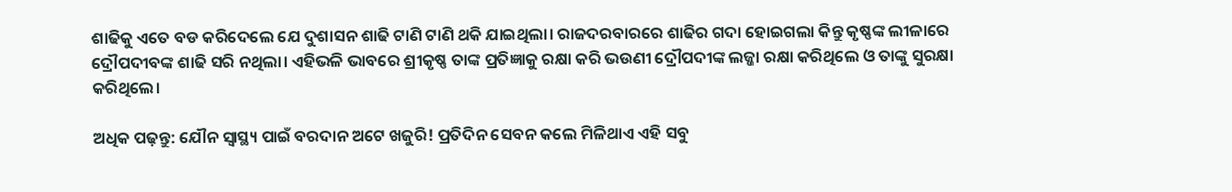ଶାଢିକୁ ଏତେ ବଡ କରିଦେଲେ ଯେ ଦୁଶାସନ ଶାଢି ଟାଣି ଟାଣି ଥକି ଯାଇଥିଲା। ରାଜଦରବାରରେ ଶାଢିର ଗଦା ହୋଇଗଲା କିନ୍ତୁ କୃଷ୍ଣଙ୍କ ଲୀଳାରେ ଦ୍ରୌପଦୀବଙ୍କ ଶାଢି ସରି ନଥିଲା। ଏହିଭଳି ଭାବରେ ଶ୍ରୀକୃଷ୍ଣ ତାଙ୍କ ପ୍ରତିଜ୍ଞାକୁ ରକ୍ଷା କରି ଭଉଣୀ ଦ୍ରୌପଦୀଙ୍କ ଲଜ୍ଜା ରକ୍ଷା କରିଥିଲେ ଓ ତାଙ୍କୁ ସୁରକ୍ଷା କରିଥିଲେ।

ଅଧିକ ପଢ଼ନ୍ତୁ: ଯୌନ ସ୍ବାସ୍ଥ୍ୟ ପାଇଁ ବରଦାନ ଅଟେ ଖଜୁରି! ପ୍ରତିଦିନ ସେବନ କଲେ ମିଳିଥାଏ ଏହି ସବୁ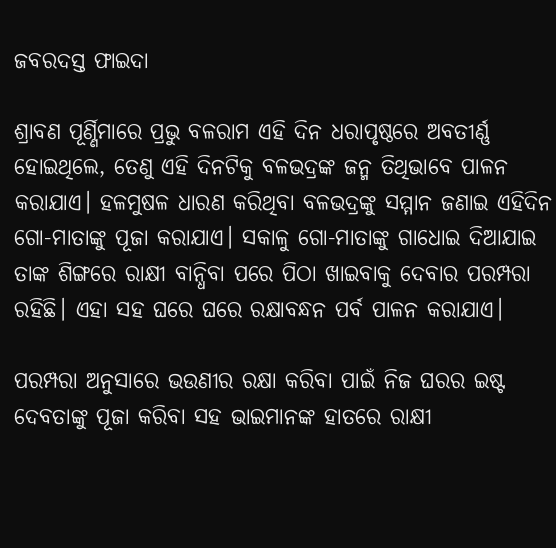ଜବରଦସ୍ତ ଫାଇଦା

ଶ୍ରାବଣ ପୂର୍ଣ୍ଣିମାରେ ପ୍ରଭୁ ବଳରାମ ଏହି ଦିନ ଧରାପୃଷ୍ଠରେ ଅବତୀର୍ଣ୍ଣ ହୋଇଥିଲେ, ତେଣୁ ଏହି ଦିନଟିକୁ ବଳଭଦ୍ରଙ୍କ ଜନ୍ମ ତିଥିଭାବେ ପାଳନ କରାଯାଏ। ହଳମୁଷଳ ଧାରଣ କରିଥିବା ବଳଭଦ୍ରଙ୍କୁ ସମ୍ମାନ ଜଣାଇ ଏହିଦିନ ଗୋ-ମାତାଙ୍କୁ ପୂଜା କରାଯାଏ। ସକାଳୁ ଗୋ-ମାତାଙ୍କୁ ଗାଧୋଇ ଦିଆଯାଇ ତାଙ୍କ ଶିଙ୍ଗରେ ରାକ୍ଷୀ ବାନ୍ଧିବା ପରେ ପିଠା ଖାଇବାକୁ ଦେବାର ପରମ୍ପରା ରହିଛି। ଏହା ସହ ଘରେ ଘରେ ରକ୍ଷାବନ୍ଧନ ପର୍ବ ପାଳନ କରାଯାଏ।

ପରମ୍ପରା ଅନୁସାରେ ଭଉଣୀର ରକ୍ଷା କରିବା ପାଇଁ ନିଜ ଘରର ଇଷ୍ଟ ଦେବତାଙ୍କୁ ପୂଜା କରିବା ସହ ଭାଇମାନଙ୍କ ହାତରେ ରାକ୍ଷୀ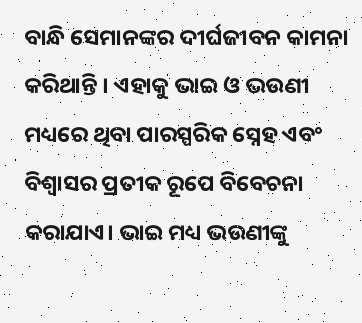ବାନ୍ଧି ସେମାନଙ୍କର ଦୀର୍ଘଜୀବନ କାମନା କରିଥାନ୍ତି । ଏହାକୁ ଭାଇ ଓ ଭଉଣୀ ମଧ୍ୟରେ ଥିବା ପାରସ୍ପରିକ ସ୍ନେହ ଏବଂ ବିଶ୍ୱାସର ପ୍ରତୀକ ରୂପେ ବିବେଚନା କରାଯାଏ। ଭାଇ ମଧ୍ୟ ଭଉଣୀଙ୍କୁ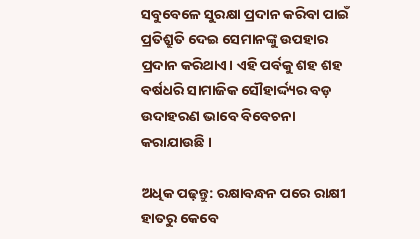ସବୁବେଳେ ସୁରକ୍ଷା ପ୍ରଦାନ କରିବା ପାଇଁ ପ୍ରତିଶ୍ରୁତି ଦେଇ ସେମାନଙ୍କୁ ଉପହାର ପ୍ରଦାନ କରିଥାଏ। ଏହି ପର୍ବକୁ ଶହ ଶହ ବର୍ଷଧରି ସାମାଜିକ ସୌହାର୍ଦ୍ଦ୍ୟର ବଡ଼ ଉଦାହରଣ ଭାବେ ବିବେଚନା କରାଯାଉଛି ।

ଅଧିକ ପଢ଼ନ୍ତୁ: ରକ୍ଷାବନ୍ଧନ ପରେ ରାକ୍ଷୀ ହାତରୁ କେବେ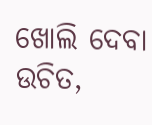ଖୋଲି ଦେବା ଉଚିତ,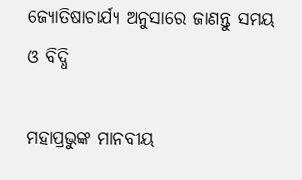ଜ୍ୟୋତିଷାଚାର୍ଯ୍ୟ ଅନୁସାରେ ଜାଣନ୍ତୁ ସମୟ ଓ ବିଦ୍ଧି

ମହାପ୍ରଭୁଙ୍କ ମାନବୀୟ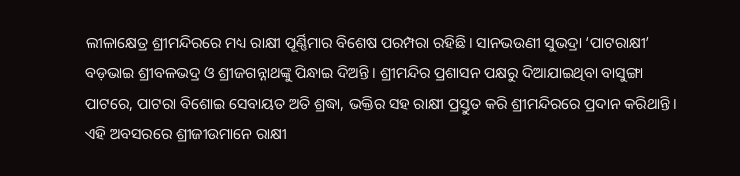ଲୀଳାକ୍ଷେତ୍ର ଶ୍ରୀମନ୍ଦିରରେ ମଧ୍ୟ ରାକ୍ଷୀ ପୂର୍ଣ୍ଣିମାର ବିଶେଷ ପରମ୍ପରା ରହିଛି। ସାନଭଉଣୀ ସୁଭଦ୍ରା ‘ପାଟରାକ୍ଷୀ’ ବଡ଼ଭାଇ ଶ୍ରୀବଳଭଦ୍ର ଓ ଶ୍ରୀଜଗନ୍ନାଥଙ୍କୁ ପିନ୍ଧାଇ ଦିଅନ୍ତି । ଶ୍ରୀମନ୍ଦିର ପ୍ରଶାସନ ପକ୍ଷରୁ ଦିଆଯାଇଥିବା ବାସୁଙ୍ଗା ପାଟରେ, ପାଟରା ବିଶୋଇ ସେବାୟତ ଅତି ଶ୍ରଦ୍ଧା, ଭକ୍ତିର ସହ ରାକ୍ଷୀ ପ୍ରସ୍ତୁତ କରି ଶ୍ରୀମନ୍ଦିରରେ ପ୍ରଦାନ କରିଥାନ୍ତି। ଏହି ଅବସରରେ ଶ୍ରୀଜୀଉମାନେ ରାକ୍ଷୀ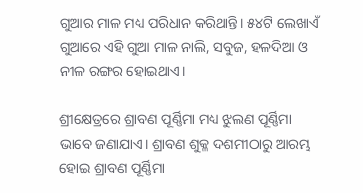ଗୁଆର ମାଳ ମଧ୍ୟ ପରିଧାନ କରିଥାନ୍ତି। ୫୪ଟି ଲେଖାଏଁ ଗୁଆରେ ଏହି ଗୁଆ ମାଳ ନାଲି, ସବୁଜ, ହଳଦିଆ ଓ ନୀଳ ରଙ୍ଗର ହୋଇଥାଏ।

ଶ୍ରୀକ୍ଷେତ୍ରରେ ଶ୍ରାବଣ ପୂର୍ଣ୍ଣିମା ମଧ୍ୟ ଝୁଲଣ ପୂର୍ଣ୍ଣିମା ଭାବେ ଜଣାଯାଏ। ଶ୍ରାବଣ ଶୁକ୍ଳ ଦଶମୀଠାରୁ ଆରମ୍ଭ ହୋଇ ଶ୍ରାବଣ ପୂର୍ଣ୍ଣିମା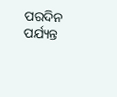ପରଦିନ ପର୍ଯ୍ୟନ୍ତ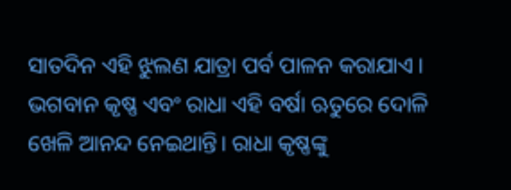ସାତଦିନ ଏହି ଝୁଲଣ ଯାତ୍ରା ପର୍ବ ପାଳନ କରାଯାଏ । ଭଗବାନ କୃଷ୍ଣ ଏବଂ ରାଧା ଏହି ବର୍ଷା ଋତୁରେ ଦୋଳି ଖେଳି ଆନନ୍ଦ ନେଇଥାନ୍ତି। ରାଧା କୃଷ୍ଣଙ୍କୁ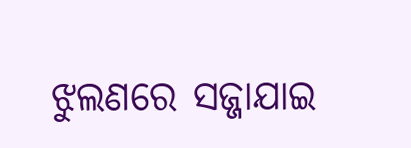ଝୁଲଣରେ ସଜ୍ଜାଯାଇ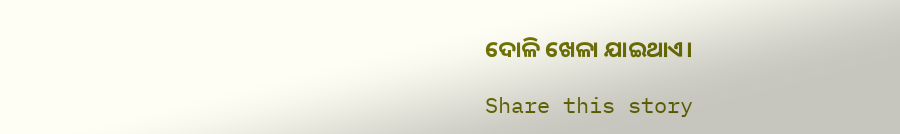ଦୋଳି ଖେଳା ଯାଇଥାଏ।

Share this story